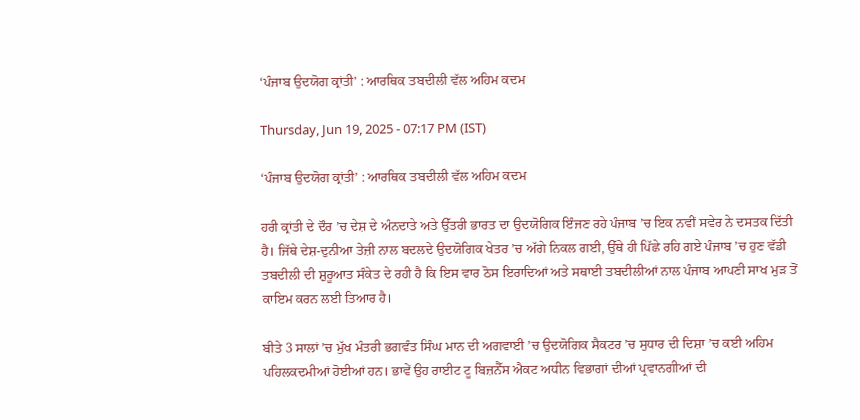‘ਪੰਜਾਬ ਉਦਯੋਗ ਕ੍ਰਾਂਤੀ’ : ਆਰਥਿਕ ਤਬਦੀਲੀ ਵੱਲ ਅਹਿਮ ਕਦਮ

Thursday, Jun 19, 2025 - 07:17 PM (IST)

‘ਪੰਜਾਬ ਉਦਯੋਗ ਕ੍ਰਾਂਤੀ’ : ਆਰਥਿਕ ਤਬਦੀਲੀ ਵੱਲ ਅਹਿਮ ਕਦਮ

ਹਰੀ ਕ੍ਰਾਂਤੀ ਦੇ ਦੌਰ ’ਚ ਦੇਸ਼ ਦੇ ਅੰਨਦਾਤੇ ਅਤੇ ਉੱਤਰੀ ਭਾਰਤ ਦਾ ਉਦਯੋਗਿਕ ਇੰਜਣ ਰਹੇ ਪੰਜਾਬ ’ਚ ਇਕ ਨਵੀਂ ਸਵੇਰ ਨੇ ਦਸਤਕ ਦਿੱਤੀ ਹੈ। ਜਿੱਥੇ ਦੇਸ਼-ਦੁਨੀਆ ਤੇਜ਼ੀ ਨਾਲ ਬਦਲਦੇ ਉਦਯੋਗਿਕ ਖੇਤਰ ’ਚ ਅੱਗੇ ਨਿਕਲ ਗਈ, ਉੱਥੇ ਹੀ ਪਿੱਛੇ ਰਹਿ ਗਏ ਪੰਜਾਬ ’ਚ ਹੁਣ ਵੱਡੀ ਤਬਦੀਲੀ ਦੀ ਸ਼ੁਰੂਆਤ ਸੰਕੇਤ ਦੇ ਰਹੀ ਹੈ ਕਿ ਇਸ ਵਾਰ ਠੋਸ ਇਰਾਦਿਆਂ ਅਤੇ ਸਥਾਈ ਤਬਦੀਲੀਆਂ ਨਾਲ ਪੰਜਾਬ ਆਪਣੀ ਸਾਖ ਮੁੜ ਤੋਂ ਕਾਇਮ ਕਰਨ ਲਈ ਤਿਆਰ ਹੈ।

ਬੀਤੇ 3 ਸਾਲਾਂ ’ਚ ਮੁੱਖ ਮੰਤਰੀ ਭਗਵੰਤ ਸਿੰਘ ਮਾਨ ਦੀ ਅਗਵਾਈ ’ਚ ਉਦਯੋਗਿਕ ਸੈਕਟਰ ’ਚ ਸੁਧਾਰ ਦੀ ਦਿਸ਼ਾ ’ਚ ਕਈ ਅਹਿਮ ਪਹਿਲਕਦਮੀਆਂ ਹੋਈਆਂ ਹਨ। ਭਾਵੇਂ ਉਹ ਰਾਈਟ ਟੂ ਬਿਜ਼ਨੈੱਸ ਐਕਟ ਅਧੀਨ ਵਿਭਾਗਾਂ ਦੀਆਂ ਪ੍ਰਵਾਨਗੀਆਂ ਦੀ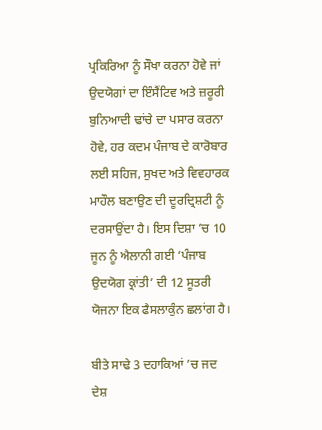ਪ੍ਰਕਿਰਿਆ ਨੂੰ ਸੌਖਾ ਕਰਨਾ ਹੋਵੇ ਜਾਂ ਉਦਯੋਗਾਂ ਦਾ ਇੰਸੈਂਟਿਵ ਅਤੇ ਜ਼ਰੂਰੀ ਬੁਨਿਆਦੀ ਢਾਂਚੇ ਦਾ ਪਸਾਰ ਕਰਨਾ ਹੋਵੇ, ਹਰ ਕਦਮ ਪੰਜਾਬ ਦੇ ਕਾਰੋਬਾਰ ਲਈ ਸਹਿਜ, ਸੁਖਦ ਅਤੇ ਵਿਵਹਾਰਕ ਮਾਹੌਲ ਬਣਾਉਣ ਦੀ ਦੂਰਦ੍ਰਿਸ਼ਟੀ ਨੂੰ ਦਰਸਾਉਂਦਾ ਹੈ। ਇਸ ਦਿਸ਼ਾ ’ਚ 10 ਜੂਨ ਨੂੰ ਐਲਾਨੀ ਗਈ ‘ਪੰਜਾਬ ਉਦਯੋਗ ਕ੍ਰਾਂਤੀ’ ਦੀ 12 ਸੂਤਰੀ ਯੋਜਨਾ ਇਕ ਫੈਸਲਾਕੁੰਨ ਛਲਾਂਗ ਹੈ।

ਬੀਤੇ ਸਾਢੇ 3 ਦਹਾਕਿਆਂ ’ਚ ਜਦ ਦੇਸ਼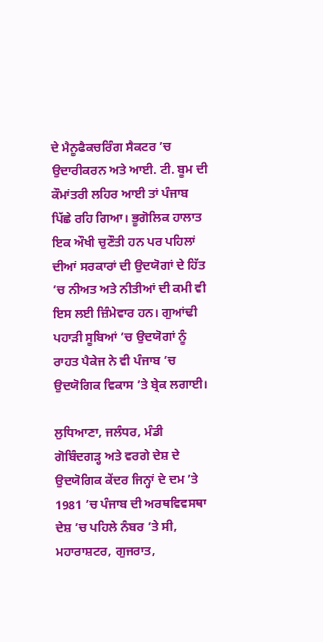ਦੇ ਮੈਨੂਫੈਕਚਰਿੰਗ ਸੈਕਟਰ ’ਚ ਉਦਾਰੀਕਰਨ ਅਤੇ ਆਈ. ਟੀ. ਬੂਮ ਦੀ ਕੌਮਾਂਤਰੀ ਲਹਿਰ ਆਈ ਤਾਂ ਪੰਜਾਬ ਪਿੱਛੇ ਰਹਿ ਗਿਆ। ਭੂਗੋਲਿਕ ਹਾਲਾਤ ਇਕ ਔਖੀ ਚੁਣੌਤੀ ਹਨ ਪਰ ਪਹਿਲਾਂ ਦੀਆਂ ਸਰਕਾਰਾਂ ਦੀ ਉਦਯੋਗਾਂ ਦੇ ਹਿੱਤ ’ਚ ਨੀਅਤ ਅਤੇ ਨੀਤੀਆਂ ਦੀ ਕਮੀ ਵੀ ਇਸ ਲਈ ਜ਼ਿੰਮੇਵਾਰ ਹਨ। ਗੁਆਂਢੀ ਪਹਾੜੀ ਸੂਬਿਆਂ ’ਚ ਉਦਯੋਗਾਂ ਨੂੰ ਰਾਹਤ ਪੈਕੇਜ ਨੇ ਵੀ ਪੰਜਾਬ ’ਚ ਉਦਯੋਗਿਕ ਵਿਕਾਸ ’ਤੇ ਬ੍ਰੇਕ ਲਗਾਈ।

ਲੁਧਿਆਣਾ, ਜਲੰਧਰ, ਮੰਡੀ ਗੋਬਿੰਦਗੜ੍ਹ ਅਤੇ ਵਰਗੇ ਦੇਸ਼ ਦੇ ਉਦਯੋਗਿਕ ਕੇਂਦਰ ਜਿਨ੍ਹਾਂ ਦੇ ਦਮ ’ਤੇ 1981 ’ਚ ਪੰਜਾਬ ਦੀ ਅਰਥਵਿਵਸਥਾ ਦੇਸ਼ ’ਚ ਪਹਿਲੇ ਨੰਬਰ ’ਤੇ ਸੀ, ਮਹਾਰਾਸ਼ਟਰ, ਗੁਜਰਾਤ,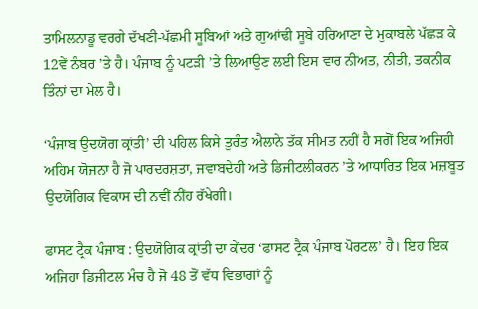ਤਾਮਿਲਨਾਡੂ ਵਰਗੇ ਦੱਖਣੀ-ਪੱਛਮੀ ਸੂਬਿਆਂ ਅਤੇ ਗੁਆਂਢੀ ਸੂਬੇ ਹਰਿਆਣਾ ਦੇ ਮੁਕਾਬਲੇ ਪੱਛੜ ਕੇ 12ਵੇਂ ਨੰਬਰ ’ਤੇ ਹੈ। ਪੰਜਾਬ ਨੂੰ ਪਟੜੀ ’ਤੇ ਲਿਆਉਣ ਲਈ ਇਸ ਵਾਰ ਨੀਅਤ, ਨੀਤੀ, ਤਕਨੀਕ ਤਿੰਨਾਂ ਦਾ ਮੇਲ ਹੈ।

‘ਪੰਜਾਬ ਉਦਯੋਗ ਕ੍ਰਾਂਤੀ’ ਦੀ ਪਹਿਲ ਕਿਸੇ ਤੁਰੰਤ ਐਲਾਨੇ ਤੱਕ ਸੀਮਤ ਨਹੀਂ ਹੈ ਸਗੋਂ ਇਕ ਅਜਿਹੀ ਅਹਿਮ ਯੋਜਨਾ ਹੈ ਜੋ ਪਾਰਦਰਸ਼ਤਾ, ਜਵਾਬਦੇਹੀ ਅਤੇ ਡਿਜੀਟਲੀਕਰਨ ’ਤੇ ਆਧਾਰਿਤ ਇਕ ਮਜ਼ਬੂਤ ਉਦਯੋਗਿਕ ਵਿਕਾਸ ਦੀ ਨਵੀਂ ਨੀਂਹ ਰੱਖੇਗੀ।

ਫਾਸਟ ਟ੍ਰੈਕ ਪੰਜਾਬ : ਉਦਯੋਗਿਕ ਕ੍ਰਾਂਤੀ ਦਾ ਕੇਂਦਰ ‘ਫਾਸਟ ਟ੍ਰੈਕ ਪੰਜਾਬ ਪੋਰਟਲ’ ਹੈ। ਇਹ ਇਕ ਅਜਿਹਾ ਡਿਜੀਟਲ ਮੰਚ ਹੈ ਜੋ 48 ਤੋਂ ਵੱਧ ਵਿਭਾਗਾਂ ਨੂੰ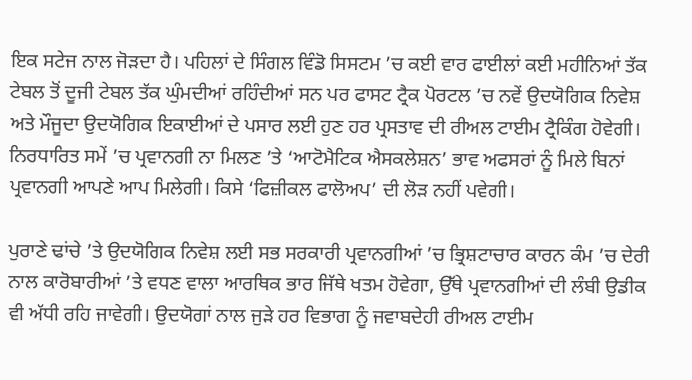ਇਕ ਸਟੇਜ ਨਾਲ ਜੋੜਦਾ ਹੈ। ਪਹਿਲਾਂ ਦੇ ਸਿੰਗਲ ਵਿੰਡੋ ਸਿਸਟਮ ’ਚ ਕਈ ਵਾਰ ਫਾਈਲਾਂ ਕਈ ਮਹੀਨਿਆਂ ਤੱਕ ਟੇਬਲ ਤੋਂ ਦੂਜੀ ਟੇਬਲ ਤੱਕ ਘੁੰਮਦੀਆਂ ਰਹਿੰਦੀਆਂ ਸਨ ਪਰ ਫਾਸਟ ਟ੍ਰੈਕ ਪੋਰਟਲ ’ਚ ਨਵੇਂ ਉਦਯੋਗਿਕ ਨਿਵੇਸ਼ ਅਤੇ ਮੌਜੂਦਾ ਉਦਯੋਗਿਕ ਇਕਾਈਆਂ ਦੇ ਪਸਾਰ ਲਈ ਹੁਣ ਹਰ ਪ੍ਰਸਤਾਵ ਦੀ ਰੀਅਲ ਟਾਈਮ ਟ੍ਰੈਕਿੰਗ ਹੋਵੇਗੀ। ਨਿਰਧਾਰਿਤ ਸਮੇਂ ’ਚ ਪ੍ਰਵਾਨਗੀ ਨਾ ਮਿਲਣ ’ਤੇ ‘ਆਟੋਮੈਟਿਕ ਐਸਕਲੇਸ਼ਨ’ ਭਾਵ ਅਫਸਰਾਂ ਨੂੰ ਮਿਲੇ ਬਿਨਾਂ ਪ੍ਰਵਾਨਗੀ ਆਪਣੇ ਆਪ ਮਿਲੇਗੀ। ਕਿਸੇ ‘ਫਿਜ਼ੀਕਲ ਫਾਲੋਅਪ’ ਦੀ ਲੋੜ ਨਹੀਂ ਪਵੇਗੀ।

ਪੁਰਾਣੇ ਢਾਂਚੇ ’ਤੇ ਉਦਯੋਗਿਕ ਨਿਵੇਸ਼ ਲਈ ਸਭ ਸਰਕਾਰੀ ਪ੍ਰਵਾਨਗੀਆਂ ’ਚ ਭ੍ਰਿਸ਼ਟਾਚਾਰ ਕਾਰਨ ਕੰਮ ’ਚ ਦੇਰੀ ਨਾਲ ਕਾਰੋਬਾਰੀਆਂ ’ਤੇ ਵਧਣ ਵਾਲਾ ਆਰਥਿਕ ਭਾਰ ਜਿੱਥੇ ਖਤਮ ਹੋਵੇਗਾ, ਉੱਥੇ ਪ੍ਰਵਾਨਗੀਆਂ ਦੀ ਲੰਬੀ ਉਡੀਕ ਵੀ ਅੱਧੀ ਰਹਿ ਜਾਵੇਗੀ। ਉਦਯੋਗਾਂ ਨਾਲ ਜੁੜੇ ਹਰ ਵਿਭਾਗ ਨੂੰ ਜਵਾਬਦੇਹੀ ਰੀਅਲ ਟਾਈਮ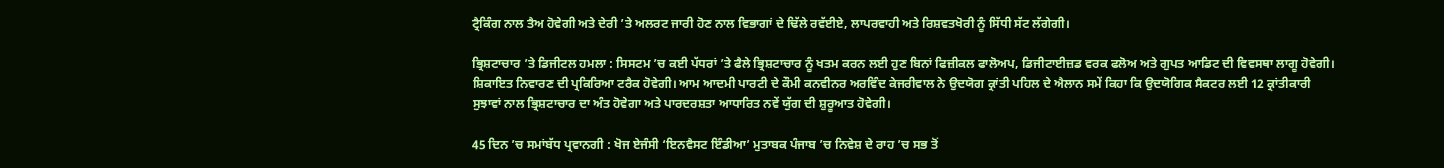ਟ੍ਰੈਕਿੰਗ ਨਾਲ ਤੈਅ ਹੋਵੇਗੀ ਅਤੇ ਦੇਰੀ ’ਤੇ ਅਲਰਟ ਜਾਰੀ ਹੋਣ ਨਾਲ ਵਿਭਾਗਾਂ ਦੇ ਢਿੱਲੇ ਰਵੱਈਏ, ਲਾਪਰਵਾਹੀ ਅਤੇ ਰਿਸ਼ਵਤਖੋਰੀ ਨੂੰ ਸਿੱਧੀ ਸੱਟ ਲੱਗੇਗੀ।

ਭ੍ਰਿਸ਼ਟਾਚਾਰ ’ਤੇ ਡਿਜੀਟਲ ਹਮਲਾ : ਸਿਸਟਮ ’ਚ ਕਈ ਪੱਧਰਾਂ ’ਤੇ ਫੈਲੇ ਭ੍ਰਿਸ਼ਟਾਚਾਰ ਨੂੰ ਖਤਮ ਕਰਨ ਲਈ ਹੁਣ ਬਿਨਾਂ ਫਿਜ਼ੀਕਲ ਫਾਲੋਅਪ, ਡਿਜੀਟਾਈਜ਼ਡ ਵਰਕ ਫਲੋਅ ਅਤੇ ਗੁਪਤ ਆਡਿਟ ਦੀ ਵਿਵਸਥਾ ਲਾਗੂ ਹੋਵੇਗੀ। ਸ਼ਿਕਾਇਤ ਨਿਵਾਰਣ ਦੀ ਪ੍ਰਕਿਰਿਆ ਟਰੈਕ ਹੋਵੇਗੀ। ਆਮ ਆਦਮੀ ਪਾਰਟੀ ਦੇ ਕੌਮੀ ਕਨਵੀਨਰ ਅਰਵਿੰਦ ਕੇਜਰੀਵਾਲ ਨੇ ਉਦਯੋਗ ਕ੍ਰਾਂਤੀ ਪਹਿਲ ਦੇ ਐਲਾਨ ਸਮੇਂ ਕਿਹਾ ਕਿ ਉਦਯੋਗਿਕ ਸੈਕਟਰ ਲਈ 12 ਕ੍ਰਾਂਤੀਕਾਰੀ ਸੁਝਾਵਾਂ ਨਾਲ ਭ੍ਰਿਸ਼ਟਾਚਾਰ ਦਾ ਅੰਤ ਹੋਵੇਗਾ ਅਤੇ ਪਾਰਦਰਸ਼ਤਾ ਆਧਾਰਿਤ ਨਵੇਂ ਯੁੱਗ ਦੀ ਸ਼ੁਰੂਆਤ ਹੋਵੇਗੀ।

45 ਦਿਨ ’ਚ ਸਮਾਂਬੱਧ ਪ੍ਰਵਾਨਗੀ : ਖੋਜ ਏਜੰਸੀ ‘ਇਨਵੈਸਟ ਇੰਡੀਆ’ ਮੁਤਾਬਕ ਪੰਜਾਬ ’ਚ ਨਿਵੇਸ਼ ਦੇ ਰਾਹ ’ਚ ਸਭ ਤੋਂ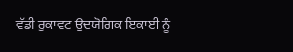ਵੱਡੀ ਰੁਕਾਵਟ ਉਦਯੋਗਿਕ ਇਕਾਈ ਨੂੰ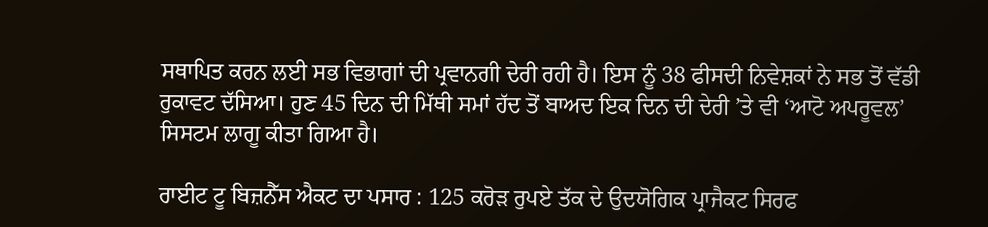ਸਥਾਪਿਤ ਕਰਨ ਲਈ ਸਭ ਵਿਭਾਗਾਂ ਦੀ ਪ੍ਰਵਾਨਗੀ ਦੇਰੀ ਰਹੀ ਹੈ। ਇਸ ਨੂੰ 38 ਫੀਸਦੀ ਨਿਵੇਸ਼ਕਾਂ ਨੇ ਸਭ ਤੋਂ ਵੱਡੀ ਰੁਕਾਵਟ ਦੱਸਿਆ। ਹੁਣ 45 ਦਿਨ ਦੀ ਮਿੱਥੀ ਸਮਾਂ ਹੱਦ ਤੋਂ ਬਾਅਦ ਇਕ ਦਿਨ ਦੀ ਦੇਰੀ ’ਤੇ ਵੀ ‘ਆਟੋ ਅਪਰੂਵਲ’ ਸਿਸਟਮ ਲਾਗੂ ਕੀਤਾ ਗਿਆ ਹੈ।

ਰਾਈਟ ਟੂ ਬਿਜ਼ਨੈੱਸ ਐਕਟ ਦਾ ਪਸਾਰ : 125 ਕਰੋੜ ਰੁਪਏ ਤੱਕ ਦੇ ਉਦਯੋਗਿਕ ਪ੍ਰਾਜੈਕਟ ਸਿਰਫ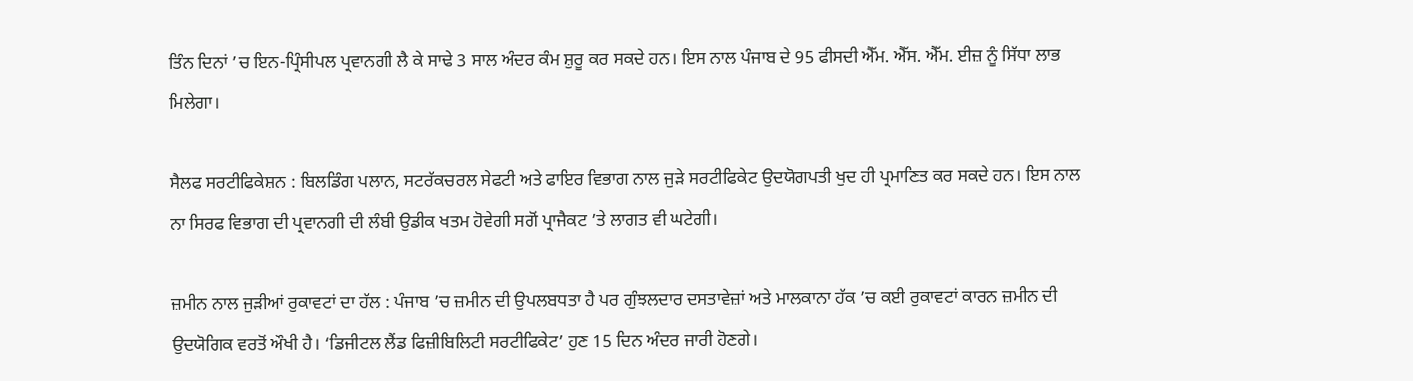ਤਿੰਨ ਦਿਨਾਂ ’ਚ ਇਨ-ਪ੍ਰਿੰਸੀਪਲ ਪ੍ਰਵਾਨਗੀ ਲੈ ਕੇ ਸਾਢੇ 3 ਸਾਲ ਅੰਦਰ ਕੰਮ ਸ਼ੁਰੂ ਕਰ ਸਕਦੇ ਹਨ। ਇਸ ਨਾਲ ਪੰਜਾਬ ਦੇ 95 ਫੀਸਦੀ ਐੱਮ. ਐੱਸ. ਐੱਮ. ਈਜ਼ ਨੂੰ ਸਿੱਧਾ ਲਾਭ ਮਿਲੇਗਾ।

ਸੈਲਫ ਸਰਟੀਫਿਕੇਸ਼ਨ : ਬਿਲਡਿੰਗ ਪਲਾਨ, ਸਟਰੱਕਚਰਲ ਸੇਫਟੀ ਅਤੇ ਫਾਇਰ ਵਿਭਾਗ ਨਾਲ ਜੁੜੇ ਸਰਟੀਫਿਕੇਟ ਉਦਯੋਗਪਤੀ ਖੁਦ ਹੀ ਪ੍ਰਮਾਣਿਤ ਕਰ ਸਕਦੇ ਹਨ। ਇਸ ਨਾਲ ਨਾ ਸਿਰਫ ਵਿਭਾਗ ਦੀ ਪ੍ਰਵਾਨਗੀ ਦੀ ਲੰਬੀ ਉਡੀਕ ਖਤਮ ਹੋਵੇਗੀ ਸਗੋਂ ਪ੍ਰਾਜੈਕਟ ’ਤੇ ਲਾਗਤ ਵੀ ਘਟੇਗੀ।

ਜ਼ਮੀਨ ਨਾਲ ਜੁੜੀਆਂ ਰੁਕਾਵਟਾਂ ਦਾ ਹੱਲ : ਪੰਜਾਬ ’ਚ ਜ਼ਮੀਨ ਦੀ ਉਪਲਬਧਤਾ ਹੈ ਪਰ ਗੁੰਝਲਦਾਰ ਦਸਤਾਵੇਜ਼ਾਂ ਅਤੇ ਮਾਲਕਾਨਾ ਹੱਕ ’ਚ ਕਈ ਰੁਕਾਵਟਾਂ ਕਾਰਨ ਜ਼ਮੀਨ ਦੀ ਉਦਯੋਗਿਕ ਵਰਤੋਂ ਔਖੀ ਹੈ। ‘ਡਿਜੀਟਲ ਲੈਂਡ ਫਿਜ਼ੀਬਿਲਿਟੀ ਸਰਟੀਫਿਕੇਟ’ ਹੁਣ 15 ਦਿਨ ਅੰਦਰ ਜਾਰੀ ਹੋਣਗੇ।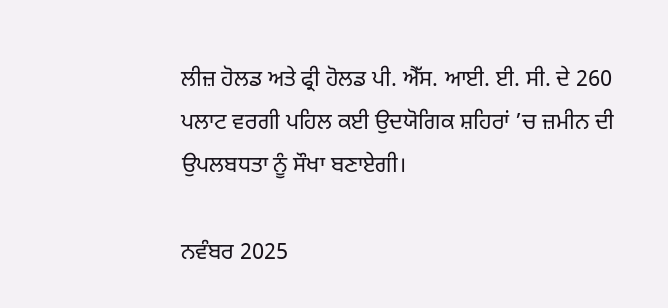ਲੀਜ਼ ਹੋਲਡ ਅਤੇ ਫ੍ਰੀ ਹੋਲਡ ਪੀ. ਐੱਸ. ਆਈ. ਈ. ਸੀ. ਦੇ 260 ਪਲਾਟ ਵਰਗੀ ਪਹਿਲ ਕਈ ਉਦਯੋਗਿਕ ਸ਼ਹਿਰਾਂ ’ਚ ਜ਼ਮੀਨ ਦੀ ਉਪਲਬਧਤਾ ਨੂੰ ਸੌਖਾ ਬਣਾਏਗੀ।

ਨਵੰਬਰ 2025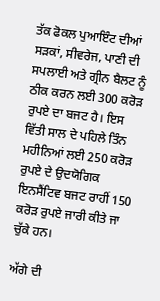ਤੱਕ ਫੋਕਲ ਪੁਆਇੰਟ ਦੀਆਂ ਸੜਕਾਂ, ਸੀਵਰੇਜ, ਪਾਣੀ ਦੀ ਸਪਲਾਈ ਅਤੇ ਗ੍ਰੀਨ ਬੈਲਟ ਨੂੰ ਠੀਕ ਕਰਨ ਲਈ 300 ਕਰੋੜ ਰੁਪਏ ਦਾ ਬਜਟ ਹੈ। ਇਸ ਵਿੱਤੀ ਸਾਲ ਦੇ ਪਹਿਲੇ ਤਿੰਨ ਮਹੀਨਿਆਂ ਲਈ 250 ਕਰੋੜ ਰੁਪਏ ਦੇ ਉਦਯੋਗਿਕ ਇਨਸੈਂਟਿਵ ਬਜਟ ਰਾਹੀਂ 150 ਕਰੋੜ ਰੁਪਏ ਜਾਰੀ ਕੀਤੇ ਜਾ ਚੁੱਕੇ ਹਨ।

ਅੱਗੇ ਦੀ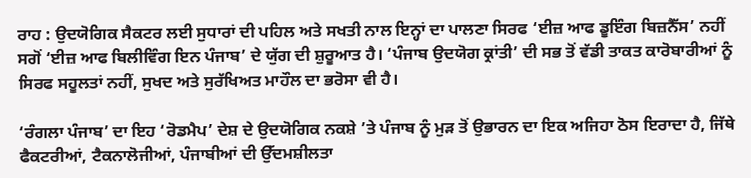ਰਾਹ : ਉਦਯੋਗਿਕ ਸੈਕਟਰ ਲਈ ਸੁਧਾਰਾਂ ਦੀ ਪਹਿਲ ਅਤੇ ਸਖਤੀ ਨਾਲ ਇਨ੍ਹਾਂ ਦਾ ਪਾਲਣਾ ਸਿਰਫ ‘ਈਜ਼ ਆਫ ਡੂਇੰਗ ਬਿਜ਼ਨੈੱਸ’ ਨਹੀਂ ਸਗੋਂ ‘ਈਜ਼ ਆਫ ਬਿਲੀਵਿੰਗ ਇਨ ਪੰਜਾਬ’ ਦੇ ਯੁੱਗ ਦੀ ਸ਼ੁਰੂਆਤ ਹੈ। ‘ਪੰਜਾਬ ਉਦਯੋਗ ਕ੍ਰਾਂਤੀ’ ਦੀ ਸਭ ਤੋਂ ਵੱਡੀ ਤਾਕਤ ਕਾਰੋਬਾਰੀਆਂ ਨੂੰ ਸਿਰਫ ਸਹੂਲਤਾਂ ਨਹੀਂ, ਸੁਖਦ ਅਤੇ ਸੁਰੱਖਿਅਤ ਮਾਹੌਲ ਦਾ ਭਰੋਸਾ ਵੀ ਹੈ।

‘ਰੰਗਲਾ ਪੰਜਾਬ’ ਦਾ ਇਹ ‘ਰੋਡਮੈਪ’ ਦੇਸ਼ ਦੇ ਉਦਯੋਗਿਕ ਨਕਸ਼ੇ ’ਤੇ ਪੰਜਾਬ ਨੂੰ ਮੁੜ ਤੋਂ ਉਭਾਰਨ ਦਾ ਇਕ ਅਜਿਹਾ ਠੋਸ ਇਰਾਦਾ ਹੈ, ਜਿੱਥੇ ਫੈਕਟਰੀਆਂ, ਟੈਕਨਾਲੋਜੀਆਂ, ਪੰਜਾਬੀਆਂ ਦੀ ਉੱਦਮਸ਼ੀਲਤਾ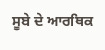ਸੂਬੇ ਦੇ ਆਰਥਿਕ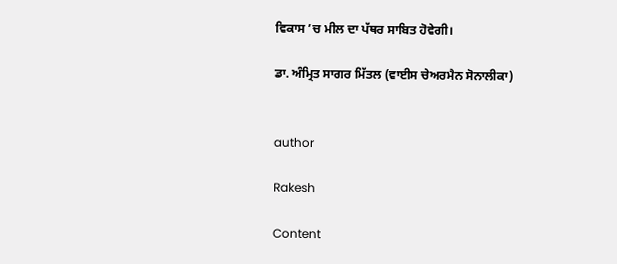ਵਿਕਾਸ ’ਚ ਮੀਲ ਦਾ ਪੱਥਰ ਸਾਬਿਤ ਹੋਵੇਗੀ।

ਡਾ. ਅੰਮ੍ਰਿਤ ਸਾਗਰ ਮਿੱਤਲ (ਵਾਈਸ ਚੇਅਰਮੈਨ ਸੋਨਾਲੀਕਾ)


author

Rakesh

Content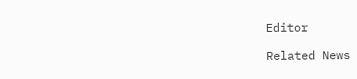Editor

Related News